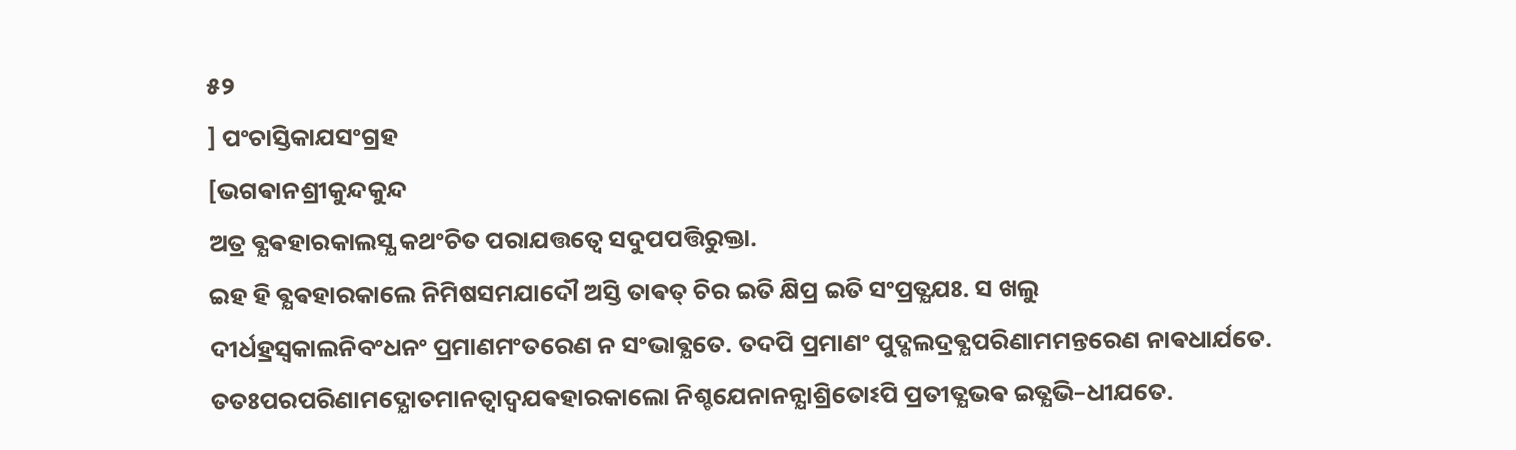୫୨
] ପଂଚାସ୍ତିକାଯସଂଗ୍ରହ
[ଭଗଵାନଶ୍ରୀକୁନ୍ଦକୁନ୍ଦ
ଅତ୍ର ଵ୍ଯଵହାରକାଲସ୍ଯ କଥଂଚିତ ପରାଯତ୍ତତ୍ଵେ ସଦୁପପତ୍ତିରୁକ୍ତା.
ଇହ ହି ଵ୍ଯଵହାରକାଲେ ନିମିଷସମଯାଦୌ ଅସ୍ତି ତାଵତ୍ ଚିର ଇତି କ୍ଷିପ୍ର ଇତି ସଂପ୍ରତ୍ଯଯଃ. ସ ଖଲୁ
ଦୀର୍ଧହ୍ରସ୍ଵକାଲନିବଂଧନଂ ପ୍ରମାଣମଂତରେଣ ନ ସଂଭାଵ୍ଯତେ. ତଦପି ପ୍ରମାଣଂ ପୁଦ୍ଗଲଦ୍ରଵ୍ଯପରିଣାମମନ୍ତରେଣ ନାଵଧାର୍ଯତେ.
ତତଃପରପରିଣାମଦ୍ଯୋତମାନତ୍ଵାଦ୍ଵଯଵହାରକାଲୋ ନିଶ୍ଚଯେନାନନ୍ଯାଶ୍ରିତୋଽପି ପ୍ରତୀତ୍ଯଭଵ ଇତ୍ଯଭି–ଧୀଯତେ.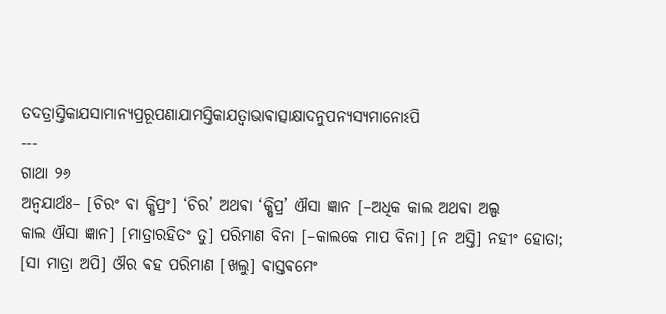ତଦତ୍ରାସ୍ତିକାଯସାମାନ୍ଯପ୍ରରୂପଣାଯାମସ୍ତିକାଯତ୍ଵାଭାଵାତ୍ସାକ୍ଷାଦନୁପନ୍ଯସ୍ଯମାନୋଽପି
---
ଗାଥା ୨୬
ଅନ୍ଵଯାର୍ଥଃ– [ଚିରଂ ଵା କ୍ଷିପ୍ରଂ] ‘ଚିର’ ଅଥଵା ‘କ୍ଷିପ୍ର’ ଐସା ଜ୍ଞାନ [–ଅଧିକ କାଲ ଅଥଵା ଅଲ୍ପ
କାଲ ଐସା ଜ୍ଞାନ] [ମାତ୍ରାରହିତଂ ତୁ] ପରିମାଣ ବିନା [–କାଲକେ ମାପ ବିନା] [ନ ଅସ୍ତି] ନହୀଂ ହୋତା;
[ସା ମାତ୍ରା ଅପି] ଔର ଵହ ପରିମାଣ [ଖଲୁ] ଵାସ୍ତଵମେଂ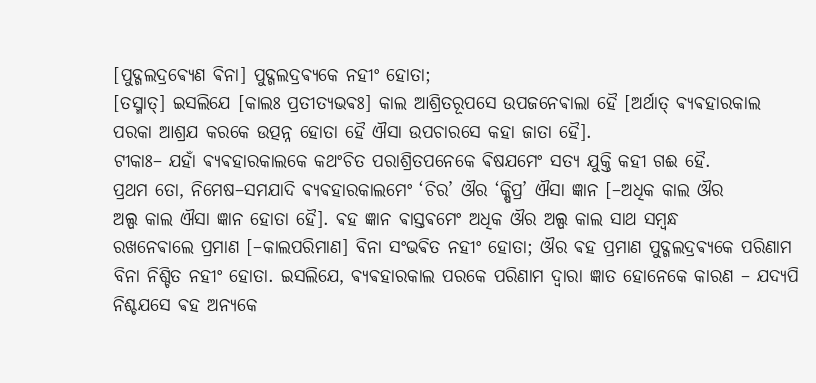[ପୁଦ୍ଗଲଦ୍ରଵ୍ଯେଣ ଵିନା] ପୁଦ୍ଗଲଦ୍ରଵ୍ଯକେ ନହୀଂ ହୋତା;
[ତସ୍ମାତ୍] ଇସଲିଯେ [କାଲଃ ପ୍ରତୀତ୍ଯଭଵଃ] କାଲ ଆଶ୍ରିତରୂପସେ ଉପଜନେଵାଲା ହୈ [ଅର୍ଥାତ୍ ଵ୍ଯଵହାରକାଲ
ପରକା ଆଶ୍ରଯ କରକେ ଉତ୍ପନ୍ନ ହୋତା ହୈ ଐସା ଉପଚାରସେ କହା ଜାତା ହୈ].
ଟୀକାଃ– ଯହାଁ ଵ୍ଯଵହାରକାଲକେ କଥଂଚିତ ପରାଶ୍ରିତପନେକେ ଵିଷଯମେଂ ସତ୍ଯ ଯୁକ୍ତି କହୀ ଗଈ ହୈ.
ପ୍ରଥମ ତୋ, ନିମେଷ–ସମଯାଦି ଵ୍ଯଵହାରକାଲମେଂ ‘ଚିର’ ଔର ‘କ୍ଷିପ୍ର’ ଐସା ଜ୍ଞାନ [–ଅଧିକ କାଲ ଔର
ଅଲ୍ପ କାଲ ଐସା ଜ୍ଞାନ ହୋତା ହୈ]. ଵହ ଜ୍ଞାନ ଵାସ୍ତଵମେଂ ଅଧିକ ଔର ଅଲ୍ପ କାଲ ସାଥ ସମ୍ବନ୍ଧ
ରଖନେଵାଲେ ପ୍ରମାଣ [–କାଲପରିମାଣ] ବିନା ସଂଭଵିତ ନହୀଂ ହୋତା; ଔର ଵହ ପ୍ରମାଣ ପୁଦ୍ଗଲଦ୍ରଵ୍ଯକେ ପରିଣାମ
ବିନା ନିଶ୍ଚିତ ନହୀଂ ହୋତା. ଇସଲିଯେ, ଵ୍ଯଵହାରକାଲ ପରକେ ପରିଣାମ ଦ୍ଵାରା ଜ୍ଞାତ ହୋନେକେ କାରଣ – ଯଦ୍ଯପି
ନିଶ୍ଚଯସେ ଵହ ଅନ୍ଯକେ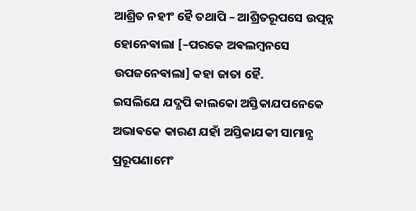ଆଶ୍ରିତ ନହୀଂ ହୈ ତଥାପି – ଆଶ୍ରିତରୂପସେ ଉତ୍ପନ୍ନ ହୋନେଵାଲା [–ପରକେ ଅଵଲମ୍ବନସେ
ଉପଜନେଵାଲା] କହା ଜାତା ହୈ.
ଇସଲିଯେ ଯଦ୍ଯପି କାଲକୋ ଅସ୍ତିକାଯପନେକେ ଅଭାଵକେ କାରଣ ଯହାଁ ଅସ୍ତିକାଯକୀ ସାମାନ୍ଯ ପ୍ରରୂପଣାମେଂ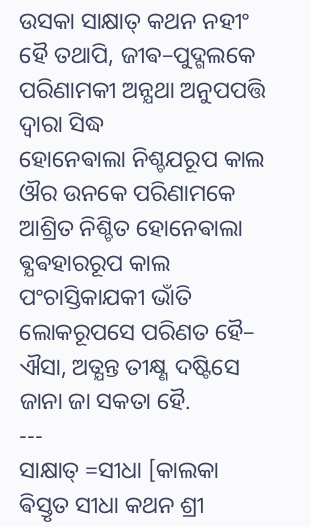ଉସକା ସାକ୍ଷାତ୍ କଥନ ନହୀଂ ହୈ ତଥାପି, ଜୀଵ–ପୁଦ୍ଗଲକେ ପରିଣାମକୀ ଅନ୍ଯଥା ଅନୁପପତ୍ତି ଦ୍ଵାରା ସିଦ୍ଧ
ହୋନେଵାଲା ନିଶ୍ଚଯରୂପ କାଲ ଔର ଉନକେ ପରିଣାମକେ ଆଶ୍ରିତ ନିଶ୍ଚିତ ହୋନେଵାଲା ଵ୍ଯଵହାରରୂପ କାଲ
ପଂଚାସ୍ତିକାଯକୀ ଭାଁତି ଲୋକରୂପସେ ପରିଣତ ହୈ– ଐସା, ଅତ୍ଯନ୍ତ ତୀକ୍ଷ୍ଣ ଦଷ୍ଟିସେ ଜାନା ଜା ସକତା ହୈ.
---
ସାକ୍ଷାତ୍ =ସୀଧା [କାଲକା ଵିସ୍ତୃତ ସୀଧା କଥନ ଶ୍ରୀ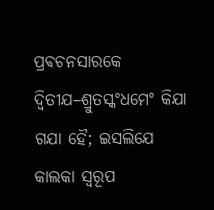ପ୍ରଵଚନସାରକେ ଦ୍ଵିତୀଯ–ଶ୍ରୁତସ୍କଂଧମେଂ କିଯା ଗଯା ହୈ; ଇସଲିଯେ
କାଲକା ସ୍ଵରୂପ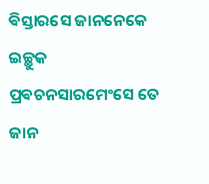ଵିସ୍ତାରସେ ଜାନନେକେ ଇଚ୍ଛୁକ ପ୍ରଵଚନସାରମେଂସେ ତେ ଜାନ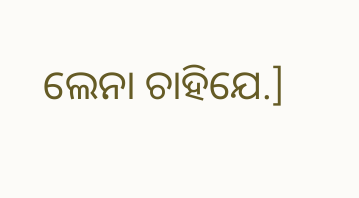ଲେନା ଚାହିଯେ.]